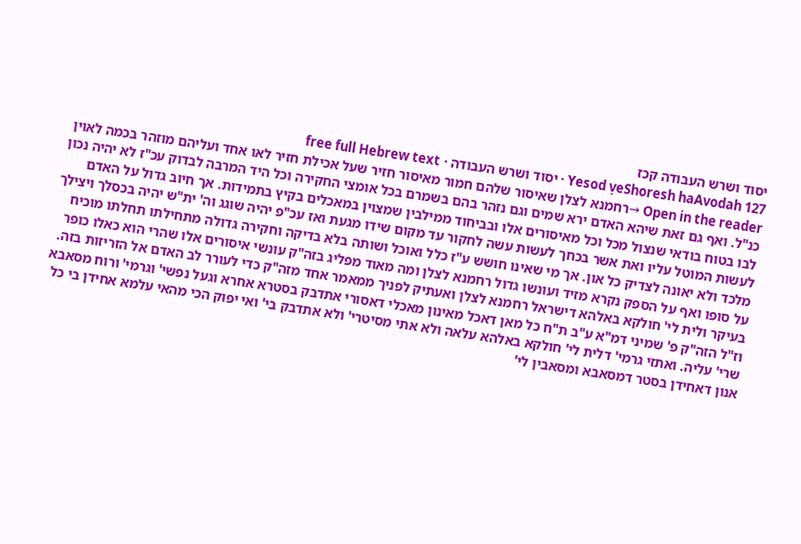יסוד ושרש העבודה קכז
Yesod ṿeShoresh haAvodah 127 · יסוד ושרש העבודה · free full Hebrew text
Open in the reader →רחמנא לצלן שאיסור שלהם חמור מאיסור חזיר שעל אכילת חזיר לאו אחד ועליהם מוזהר בכמה לאוין כנ"ל. ואף גם זאת שיהא האדם ירא שמים וגם נזהר בהם בשמרם בכל אומצי החקירה וכל היד המרבה לבדוק עכ"ז לא יהיה נכון לבו בטוח בודאי שנצול מכל וכל מאיסורים אלו ובביחוד ממילבין שמצוין במאכלים בקיץ בתמידות. אך חיוב גדול על האדם לעשות המוטל עליו ואת אשר בכחך לעשות עשה לחקור עד מקום שידו מגעת ואז עכ"פ יהיה שוגג וה' ית"ש יהיה בכסלך ויצילך מלכד ולא יאונה לצדיק כל און. אך מי שאינו חושש ע"ז כלל ואוכל ושותה בלא בדיקה וחקירה גדולה מתחילתו תחלתו מוכיח על סופו ואף על הספק נקרא מזיד ועונשו גדול רחמנא לצלן ומה מאוד מפליג בזה"ק עונשי איסורים אלו שהרי הוא כאלו כופר בעיקר ולית לי' חולקא באלהא דישראל רחמנא לצלן ואעתיק לפניך ממאמר אחד מזה"ק כדי לעורר לב האדם אל הזריזות בזה. וז"ל הזה"ק פ' שמיני דמ"א ע"ב ת"ח כל מאן דאכל מאינון מאכלי דאסורי אתדבק בסטרא אחרא וגעל נפשי' וגרמי' ורוח מסאבא שרי' עליה. ואתזי גרמי' דלית לי' חולקא באלהא עלאה ולא אתי מסיטרי' ולא אתדבק בי' ואי יפוק הכי מהאי עלמא אחידן בי כל אנון דאחידן בסטר דמסאבא ומסאבין לי'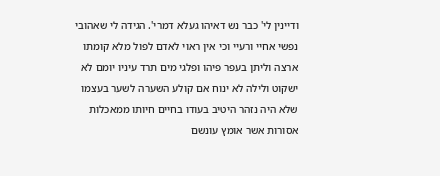ודיינין לי' כבר נש דאיהו געלא דמרי'. הגידה לי שאהובי נפשי אחיי ורעיי וכי אין ראוי לאדם לפול מלא קומתו ארצה וליתן בעפר פיהו ופלגי מים תרד עיניו יומם לא ישקוט ולילה לא ינוח אם קולע השערה לשער בעצמו שלא היה נזהר היטיב בעודו בחיים חיותו ממאכלות אסורות אשר אומץ עונשם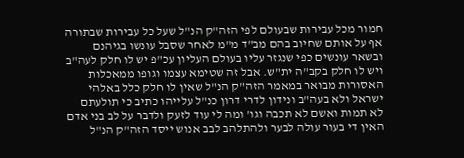חמור מכל עבירות שבעולם לפי הזה"ק הנ"ל שעל כל עבירות שבתורה אף על אותם שחיוב בהם מב"ד מ"מ לאחר שסבל עונשו בגיהנם ובשאר עונשים כפי שנגזר עליו בעולם העליון עכ"פ יש לו חלק לעה"ב ויש לו חלק בקב"ה ית"ש. אבל זה שטימא עצמו וגופו ממאכלות האסורות מבואר במאמר הזה"ק הנ"ל שאין לו חלק כלל באלהי ישראל ולא בעה"ב ונידון לדרי דרון כנ"ל עלייהו כתיב כי תולעתם לא תמות ואשם לא תכבה וגו' ומה לי עוד לזעק ולדבר על לב בני אדם האין די בעור עולה לבער ולהתלהב לבב אנוש ייסד הזה"ק הנ"ל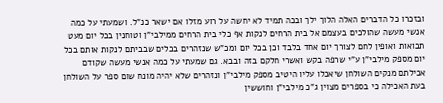ובזכרו כל הדברים האלה הלוך ילך ובכה תמיד לא יחשה על רוע מזלו אם ישאר כנ"ל. ושמעתי על כמה אנשי מעשה שהולכים בעצמם אל בית הרחים לנקות אף כלי בית הרחים ממילבי"ן וטוחנין בכל יום מעט תבואות ואופין לחם לצורך יום אחד בלבד וכן בכל יום ומכ"ש שנזהרים בכלים שבביתם לנקות אותם בכל יום מספק מילבי"ן ע"י שרפה בקש ואשרי חלקם בזה ובבא. גם שמעתי על כמה אנשי מעשה שקודם אכילתם מנקים השולחן שיאכלו עליו היטיב מספק מילבי"ן ונזהרים שלא יהיה מונח שום ספר על השולחן בעת האכילה כי בספרים מצוין ג"כ מילבי"ן וחוששין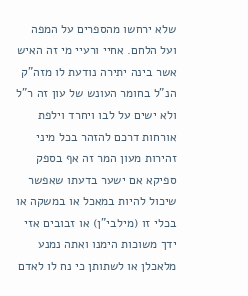שלא ירחשו מהספרים על המפה ועל הלחם. אחיי ורעיי מי זה האיש אשר בינה יתירה נודעת לו מזה"ק הנ"ל בחומר העונש של עון זה ר"ל ולא ישים על לבו ויחרד וילפת אורחות דרכם להזהר בכל מיני זהירות מעון המר זה אף בספק ספיקא אם ישער בדעתו שאפשר שיכול להיות במאכל או במשקה או בכלי זו (מילבי"ן) או זבובים אזי ידך משוכות הימנו ואתה נמנע מלאכלן או לשתותן כי נח לו לאדם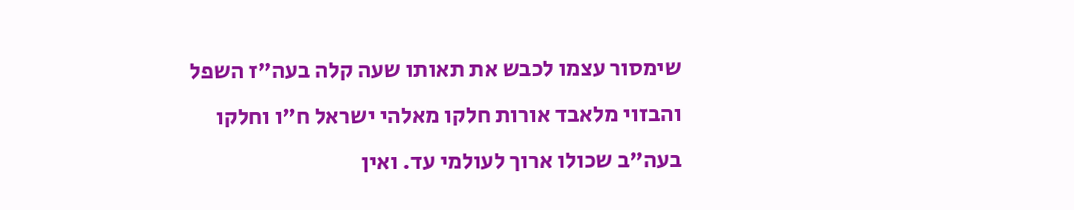שימסור עצמו לכבש את תאותו שעה קלה בעה"ז השפל והבזוי מלאבד אורות חלקו מאלהי ישראל ח"ו וחלקו בעה"ב שכולו ארוך לעולמי עד. ואין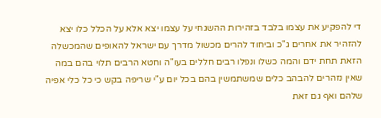די להפקיע את עצמו בלבד בזהירות ההשגחי על עצמו יצא אלא על הכלל כלו יצא להזהיר את אחרים ג"כ וביחוד להרים מכשול מדרך עם ישראל להאופים שהמכשלה הזאת תחת ידם והמה כשלו ונפלו רבים חללים בעו"ה וחטא הרבים תלוי בהם במה שאין נזהרים להבהב כלים שמשתמשין בהם בכל יום ע"י שריפה בקש כי כל כלי אפיה שלהם ואף גם זאת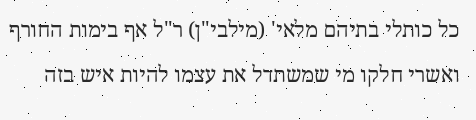כל כותלי בתיהם מלאי' (מילבי"ן) ר"ל אף בימות החורף ואשרי חלקו מי שמשתדל את עצמו להיות איש בזה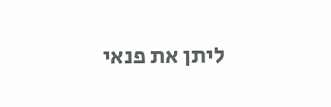ליתן את פנאי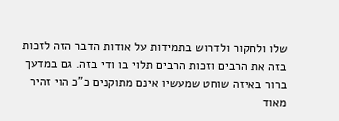שלו ולחקור ולדרוש בתמידות על אודות הדבר הזה לזכות בזה את הרבים וזכות הרבים תלוי בו ודי בזה. גם במדעך ברור באיזה שוחט שמעשיו אינם מתוקנים כ"כ הוי זהיר מאוד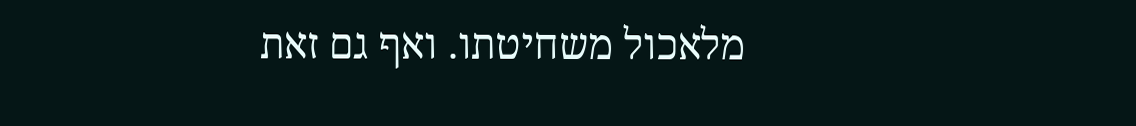מלאכול משחיטתו. ואף גם זאת